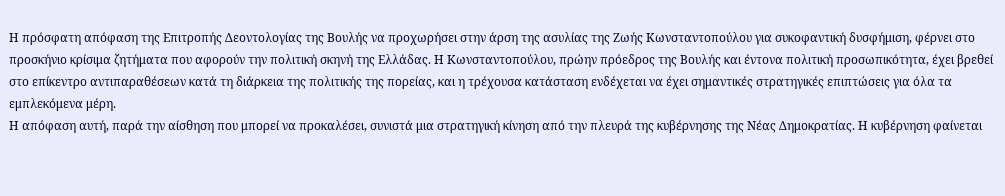Η πρόσφατη απόφαση της Επιτροπής Δεοντολογίας της Βουλής να προχωρήσει στην άρση της ασυλίας της Ζωής Κωνσταντοπούλου για συκοφαντική δυσφήμιση, φέρνει στο προσκήνιο κρίσιμα ζητήματα που αφορούν την πολιτική σκηνή της Ελλάδας. Η Κωνσταντοπούλου, πρώην πρόεδρος της Βουλής και έντονα πολιτική προσωπικότητα, έχει βρεθεί στο επίκεντρο αντιπαραθέσεων κατά τη διάρκεια της πολιτικής της πορείας, και η τρέχουσα κατάσταση ενδέχεται να έχει σημαντικές στρατηγικές επιπτώσεις για όλα τα εμπλεκόμενα μέρη.
Η απόφαση αυτή, παρά την αίσθηση που μπορεί να προκαλέσει, συνιστά μια στρατηγική κίνηση από την πλευρά της κυβέρνησης της Νέας Δημοκρατίας. Η κυβέρνηση φαίνεται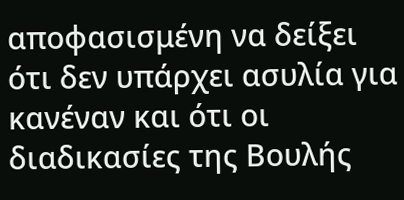αποφασισμένη να δείξει ότι δεν υπάρχει ασυλία για κανέναν και ότι οι διαδικασίες της Βουλής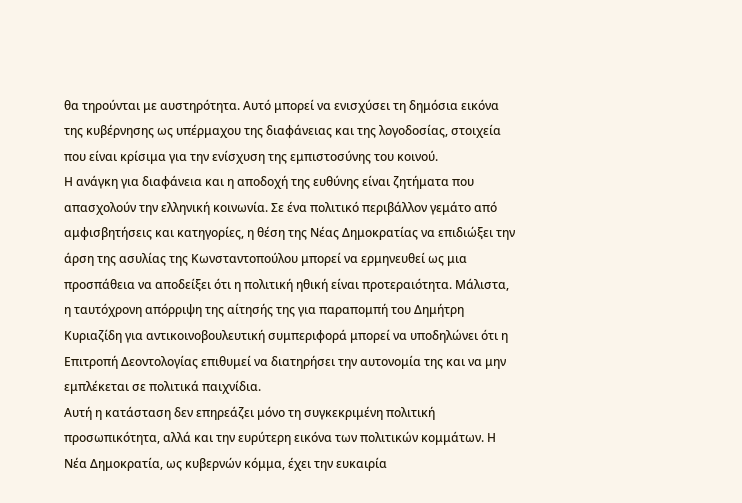θα τηρούνται με αυστηρότητα. Αυτό μπορεί να ενισχύσει τη δημόσια εικόνα της κυβέρνησης ως υπέρμαχου της διαφάνειας και της λογοδοσίας, στοιχεία που είναι κρίσιμα για την ενίσχυση της εμπιστοσύνης του κοινού.
Η ανάγκη για διαφάνεια και η αποδοχή της ευθύνης είναι ζητήματα που απασχολούν την ελληνική κοινωνία. Σε ένα πολιτικό περιβάλλον γεμάτο από αμφισβητήσεις και κατηγορίες, η θέση της Νέας Δημοκρατίας να επιδιώξει την άρση της ασυλίας της Κωνσταντοπούλου μπορεί να ερμηνευθεί ως μια προσπάθεια να αποδείξει ότι η πολιτική ηθική είναι προτεραιότητα. Μάλιστα, η ταυτόχρονη απόρριψη της αίτησής της για παραπομπή του Δημήτρη Κυριαζίδη για αντικοινοβουλευτική συμπεριφορά μπορεί να υποδηλώνει ότι η Επιτροπή Δεοντολογίας επιθυμεί να διατηρήσει την αυτονομία της και να μην εμπλέκεται σε πολιτικά παιχνίδια.
Αυτή η κατάσταση δεν επηρεάζει μόνο τη συγκεκριμένη πολιτική προσωπικότητα, αλλά και την ευρύτερη εικόνα των πολιτικών κομμάτων. Η Νέα Δημοκρατία, ως κυβερνών κόμμα, έχει την ευκαιρία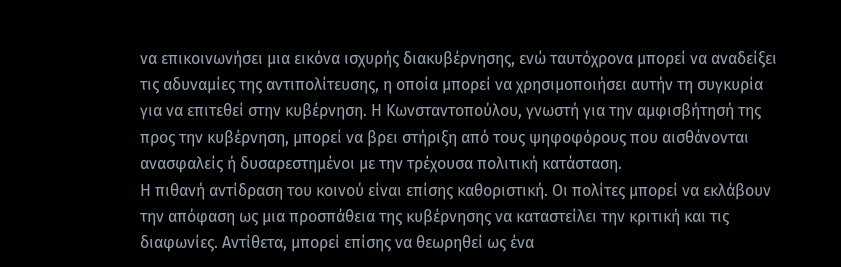να επικοινωνήσει μια εικόνα ισχυρής διακυβέρνησης, ενώ ταυτόχρονα μπορεί να αναδείξει τις αδυναμίες της αντιπολίτευσης, η οποία μπορεί να χρησιμοποιήσει αυτήν τη συγκυρία για να επιτεθεί στην κυβέρνηση. Η Κωνσταντοπούλου, γνωστή για την αμφισβήτησή της προς την κυβέρνηση, μπορεί να βρει στήριξη από τους ψηφοφόρους που αισθάνονται ανασφαλείς ή δυσαρεστημένοι με την τρέχουσα πολιτική κατάσταση.
Η πιθανή αντίδραση του κοινού είναι επίσης καθοριστική. Οι πολίτες μπορεί να εκλάβουν την απόφαση ως μια προσπάθεια της κυβέρνησης να καταστείλει την κριτική και τις διαφωνίες. Αντίθετα, μπορεί επίσης να θεωρηθεί ως ένα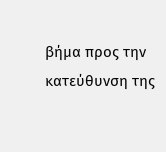βήμα προς την κατεύθυνση της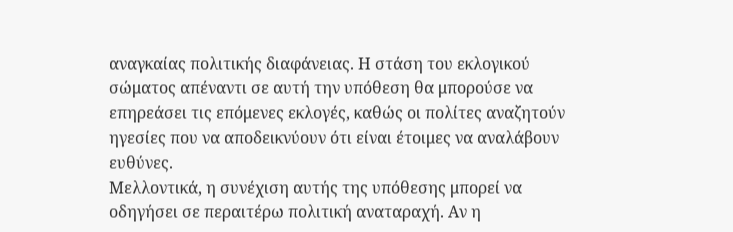αναγκαίας πολιτικής διαφάνειας. Η στάση του εκλογικού σώματος απέναντι σε αυτή την υπόθεση θα μπορούσε να επηρεάσει τις επόμενες εκλογές, καθώς οι πολίτες αναζητούν ηγεσίες που να αποδεικνύουν ότι είναι έτοιμες να αναλάβουν ευθύνες.
Μελλοντικά, η συνέχιση αυτής της υπόθεσης μπορεί να οδηγήσει σε περαιτέρω πολιτική αναταραχή. Αν η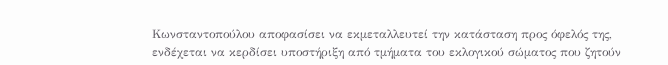Κωνσταντοπούλου αποφασίσει να εκμεταλλευτεί την κατάσταση προς όφελός της, ενδέχεται να κερδίσει υποστήριξη από τμήματα του εκλογικού σώματος που ζητούν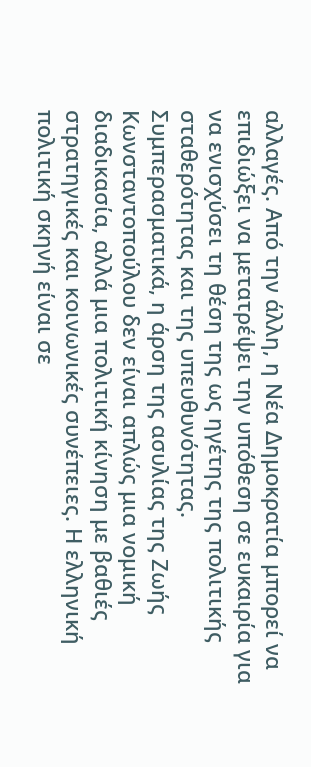αλλαγές. Από την άλλη, η Νέα Δημοκρατία μπορεί να επιδιώξει να μετατρέψει την υπόθεση σε ευκαιρία για να ενισχύσει τη θέση της ως ηγέτης της πολιτικής σταθερότητας και της υπευθυνότητας.
Συμπερασματικά, η άρση της ασυλίας της Ζωής Κωνσταντοπούλου δεν είναι απλώς μια νομική διαδικασία, αλλά μια πολιτική κίνηση με βαθιές στρατηγικές και κοινωνικές συνέπειες. Η ελληνική πολιτική σκηνή είναι σε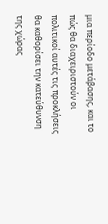μια περίοδο μετάβασης, και το πώς θα διαχειριστούν οι πολιτικοί αυτές τις προκλήσεις θα καθορίσει την κατεύθυνση της χώρας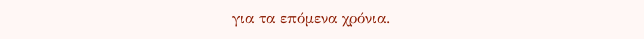για τα επόμενα χρόνια.